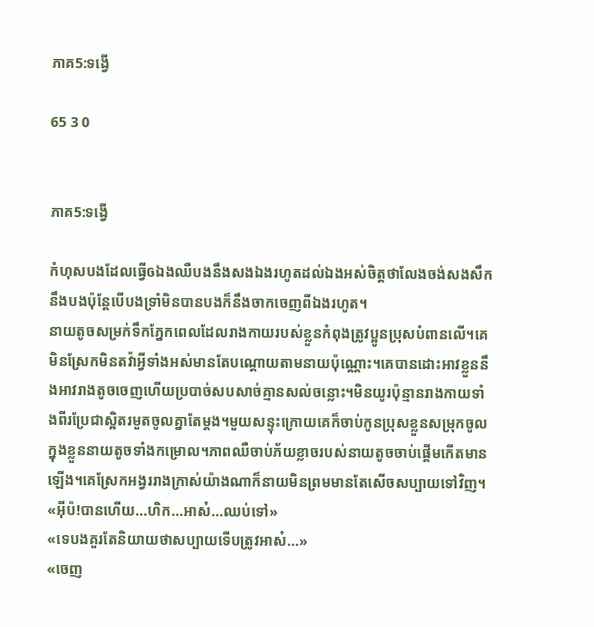ភាគ5:ទង្វើ

65 3 0


ភាគ5:ទង្វើ

កំហុសបងដែលធ្វើឲឯងឈឺបងនឹងសងឯងរហូតដល់ឯងអស់ចិត្តថាលែងចង់សងសឹកនឹងបងប៉ុន្តែបើបងទ្រាំមិនបានបងក៏នឹងចាកចេញពីឯងរហូត។
នាយតូចសម្រក់ទឹកភ្នែកពេលដែលរាងកាយរបស់ខ្លួនកំពុងត្រូវប្អូនប្រុសបំពានលើ។គេមិនស្រែកមិនតវ៉ាអ្វីទាំងអស់មានតែបណ្ដោយតាមនាយប៉ុណ្ណោះ។គេបានដោះអាវខ្លួននឹងអាវរាងតូចចេញហើយប្របាច់សបសាច់គ្មានសល់ចន្លោះ។មិនយូរប៉ុន្មានរាងកាយទាំងពីរប្រែជាស្អិតរមួតចូលគ្នាតែម្ដង។មួយសន្ទុះក្រោយគេក៏ចាប់កូនប្រុសខ្លួនសម្រុកចូលក្នុងខ្លួននាយតូចទាំងកម្រោល។ភាពឈឺចាប់ភ័យខ្លាចរបស់នាយតូចចាប់ផ្ដើមកើតមានឡើង។គេស្រែកអង្វររាងក្រាស់យ៉ាងណាក៏នាយមិនព្រមមានតែសើចសប្បាយទៅវិញ។
«អ៊ីប៉!បានហើយ...ហិក...អាស៎...ឈប់ទៅ»
«ទេបងគួរតែនិយាយថាសប្បាយទើបត្រូវអាស៎...»
«ចេញ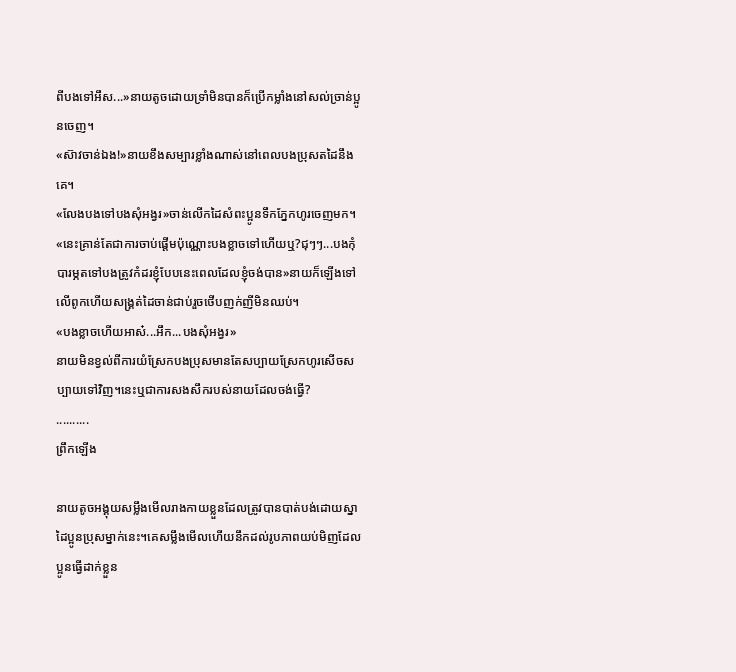ពីបងទៅអឹស...»នាយតូចដោយទ្រាំមិនបានក៏ប្រើកម្លាំងនៅសល់ច្រាន់ប្អូនចេញ។
«ស៊ាវចាន់ឯង!»នាយខឹងសម្បារខ្លាំងណាស់នៅពេលបងប្រុសតដៃនឹងគេ។
«លែងបងទៅបងសុំអង្វរ»ចាន់លើកដៃសំពះប្អូនទឹកភ្នែកហូរចេញមក។
«នេះគ្រាន់តែជាការចាប់ផ្ដើមប៉ុណ្ណោះបងខ្លាចទៅហើយឬ?ជុៗៗ...បងកុំបារម្ភតទៅបងត្រូវកំដរខ្ញុំបែបនេះពេលដែលខ្ញុំចង់បាន»នាយក៏ឡើងទៅលើពូកហើយសង្រ្គត់ដៃចាន់ជាប់រួចថើបញក់ញីមិនឈប់។
«បងខ្លាចហើយអាស៎...អឹក...បងសុំអង្វរ»
នាយមិនខ្វល់ពីការយំស្រែកបងប្រុសមានតែសប្បាយស្រែកហូរសើចសប្បាយទៅវិញ។នេះឬជាការសងសឹករបស់នាយដែលចង់ធ្វើ?
..........
ព្រឹកឡើង

នាយតូចអង្គុយសម្លឹងមើលរាងកាយខ្លួនដែលត្រូវបានបាត់បង់ដោយស្នាដៃប្អូនប្រុសម្នាក់នេះ។គេសម្លឹងមើលហើយនឹកដល់រូបភាពយប់មិញដែលប្អូនធ្វើដាក់ខ្លួន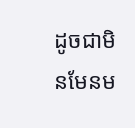ដូចជាមិនមែនម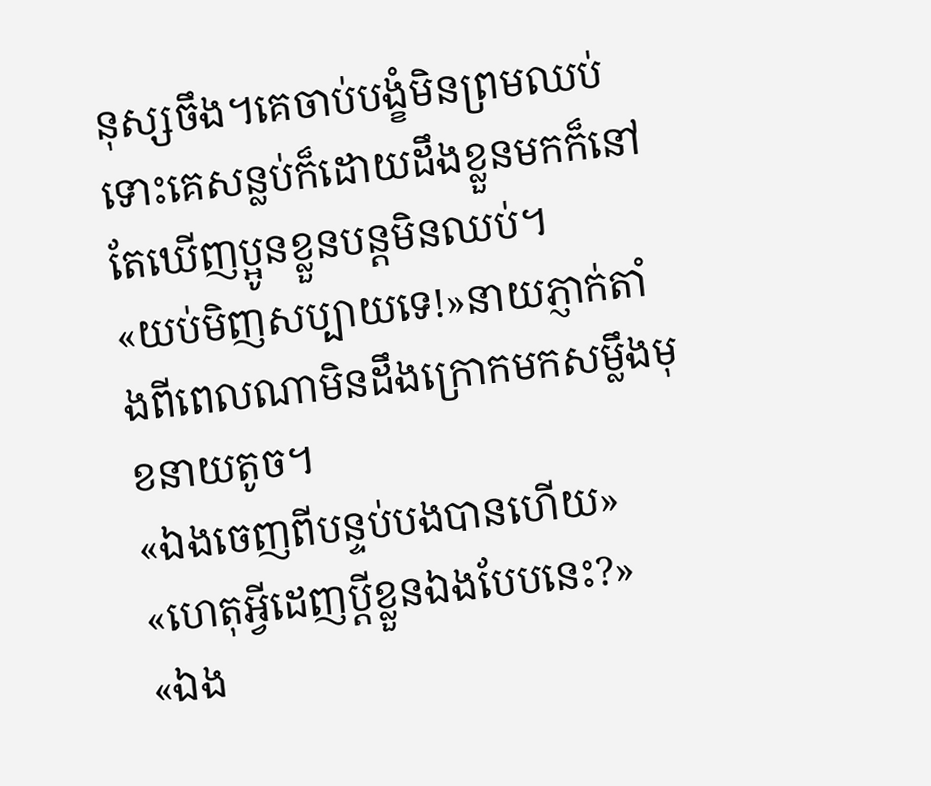នុស្សចឹង។គេចាប់បង្ខំមិនព្រមឈប់ទោះគេសន្លប់ក៏ដោយដឹងខ្លួនមកក៏នៅតែឃើញប្អូនខ្លួនបន្តមិនឈប់។
«យប់មិញសប្បាយទេ!»នាយភ្ញាក់តាំងពីពេលណាមិនដឹងក្រោកមកសម្លឹងមុខនាយតូច។
«ឯងចេញពីបន្ទប់បងបានហើយ»
«ហេតុអ្វីដេញប្ដីខ្លួនឯងបែបនេះ?»
«ឯង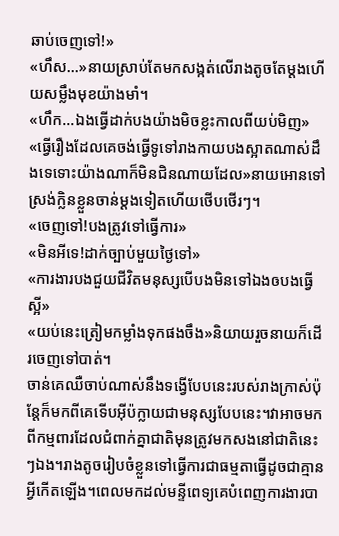ឆាប់ចេញទៅ!»
«ហឹស...»នាយស្រាប់តែមកសង្កត់លើរាងតូចតែម្ដងហើយសម្លឹងមុខយ៉ាងមាំ។
«ហឹក...ឯងធ្វើដាក់បងយ៉ាងមិចខ្លះកាលពីយប់មិញ»
«ធ្វើរឿងដែលគេចង់ធ្វើទូទៅរាងកាយបងស្អាតណាស់ដឹងទេទោះយ៉ាងណាក៏មិនជិនណាយដែល»នាយអោនទៅស្រង់ក្លិនខ្លួនចាន់ម្ដងទៀតហើយថើបថើរៗ។
«ចេញទៅ!បងត្រូវទៅធ្វើការ»
«មិនអីទេ!ដាក់ច្បាប់មួយថ្ងៃទៅ»
«ការងារបងជួយជីវិតមនុស្សបើបងមិនទៅឯងឲបងធ្វើស្អី»
«យប់នេះត្រៀមកម្លាំងទុកផងចឹង»និយាយរួចនាយក៏ដើរចេញទៅបាត់។
ចាន់គេឈឺចាប់ណាស់នឹងទង្វើបែបនេះរបស់រាងក្រាស់ប៉ុន្តែក៏មកពីគេទើបអ៊ីប៉ក្លាយជាមនុស្សបែបនេះ។វាអាចមកពីកម្មពារដែលជំពាក់គ្នាជាតិមុនត្រូវមកសងនៅជាតិនេះៗឯង។រាងតូចរៀបចំខ្លួនទៅធ្វើការជាធម្មតាធ្វើដូចជាគ្មានអ្វីកើតឡើង។ពេលមកដល់មន្ទីពេទ្យគេបំពេញការងារបា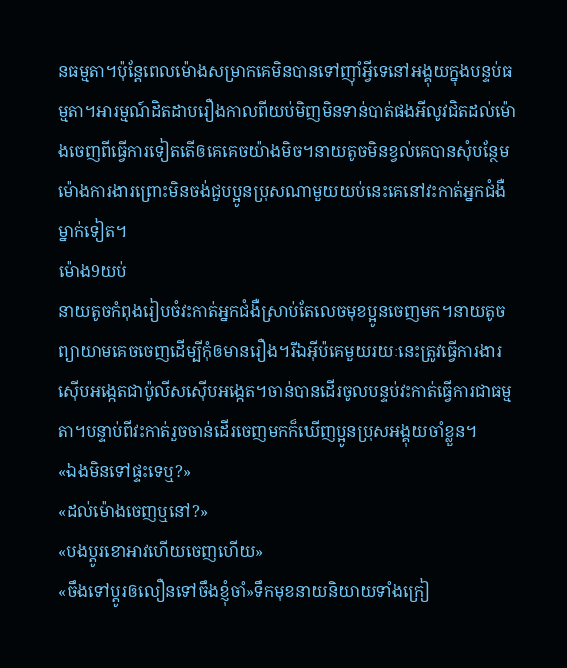នធម្មតា។ប៉ុន្តែពេលម៉ោងសម្រាកគេមិនបានទៅញ៉ាំអ្វីទេនៅអង្គុយក្នុងបន្ទប់ធម្មតា។អារម្មណ៍ដិតដាបរឿងកាលពីយប់មិញមិនទាន់បាត់ផងអីលូវជិតដល់ម៉ោងចេញពីធ្វើការទៀតតើឲគេគេចយ៉ាងមិច។នាយតូចមិនខ្វល់គេបានសុំបន្ថែមម៉ោងការងារព្រោះមិនចង់ជួបប្អូនប្រុសណាមួយយប់នេះគេនៅវះកាត់អ្នកជំងឺម្នាក់ទៀត។
ម៉ោង9យប់
នាយតូចកំពុងរៀបចំវះកាត់អ្នកជំងឺស្រាប់តែលេចមុខប្អូនចេញមក។នាយតូចព្យាយាមគេចចេញដើម្បីកុំឲមានរឿង។រីឯអ៊ីប៉គេមួយរយៈនេះត្រូវធ្វើការងារស៊ើបអង្កេតជាប៉ូលីសស៊ើបអង្កេត។ចាន់បានដើរចូលបន្ទប់វះកាត់ធ្វើការជាធម្មតា។បន្ទាប់ពីវះកាត់រួចចាន់ដើរចេញមកក៏ឃើញប្អូនប្រុសអង្គុយចាំខ្លួន។
«ឯងមិនទៅផ្ទះទេឬ?»
«ដល់ម៉ោងចេញឬនៅ?»
«បងប្ដូរខោអាវហើយចេញហើយ»
«ចឹងទៅប្ដូរឲលឿនទៅចឹងខ្ញុំចាំ»ទឹកមុខនាយនិយាយទាំងក្រៀ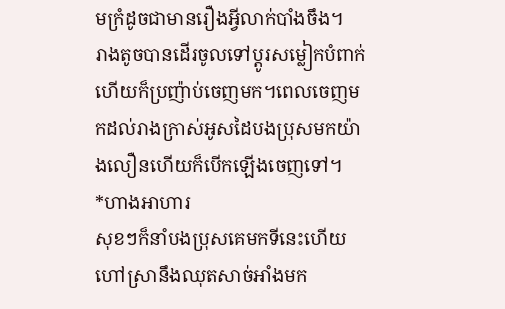មក្រំដូចជាមានរឿងអ្វីលាក់បាំងចឹង។
រាងតូចបានដើរចូលទៅប្ដូរសម្លៀកបំពាក់ហើយក៏ប្រញ៉ាប់ចេញមក។ពេលចេញមកដល់រាងក្រាស់អូសដៃបងប្រុសមកយ៉ាងលឿនហើយក៏បើកឡើងចេញទៅ។
*ហាងអាហារ
សុខៗក៏នាំបងប្រុសគេមកទីនេះហើយហៅស្រានឹងឈុតសាច់អាំងមក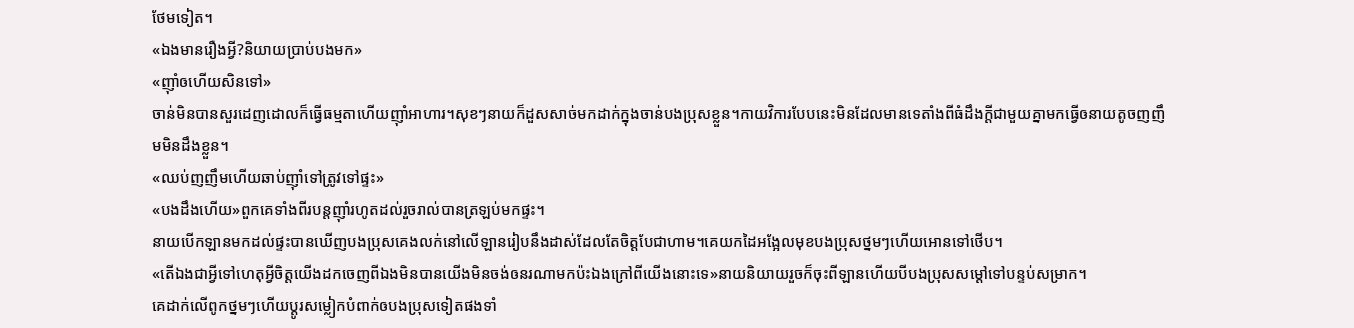ថែមទៀត។
«ឯងមានរឿងអ្វី?និយាយប្រាប់បងមក»
«ញ៉ាំឲហើយសិនទៅ»
ចាន់មិនបានសួរដេញដោលក៏ធ្វើធម្មតាហើយញ៉ាំអាហារ។សុខៗនាយក៏ដួសសាច់មកដាក់ក្នុងចាន់បងប្រុសខ្លួន។កាយវិការបែបនេះមិនដែលមានទេតាំងពីធំដឹងក្ដីជាមួយគ្នាមកធ្វើឲនាយតូចញញឹមមិនដឹងខ្លួន។
«ឈប់ញញឹមហើយឆាប់ញ៉ាំទៅត្រូវទៅផ្ទះ»
«បងដឹងហើយ»ពួកគេទាំងពីរបន្តញ៉ាំរហូតដល់រួចរាល់បានត្រឡប់មកផ្ទះ។
នាយបើកឡានមកដល់ផ្ទះបានឃើញបងប្រុសគេងលក់នៅលើឡានរៀបនឹងដាស់ដែលតែចិត្តបែជាហាម។គេយកដៃអង្អែលមុខបងប្រុសថ្នមៗហើយអោនទៅថើប។
«តើឯងជាអ្វីទៅហេតុអ្វីចិត្តយើងដកចេញពីឯងមិនបានយើងមិនចង់ឲនរណាមកប៉ះឯងក្រៅពីយើងនោះទេ»នាយនិយាយរួចក៏ចុះពីឡានហើយបីបងប្រុសសម្ដៅទៅបន្ទប់សម្រាក។
គេដាក់លើពូកថ្នមៗហើយប្ដូរសម្លៀកបំពាក់ឲបងប្រុសទៀតផងទាំ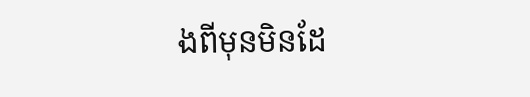ងពីមុនមិនដែ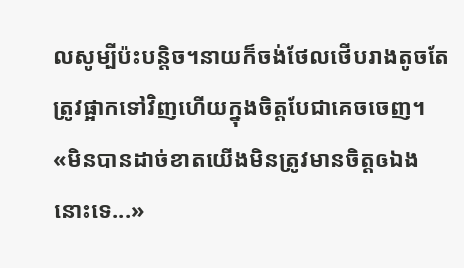លសូម្បីប៉ះបន្តិច។នាយក៏ចង់ថែលថើបរាងតូចតែត្រូវផ្អាកទៅវិញហើយក្នុងចិត្តបែជាគេចចេញ។
«មិនបានដាច់ខាតយើងមិនត្រូវមានចិត្តឲឯងនោះទេ...»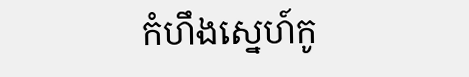កំហឹងស្នេហ៍កូ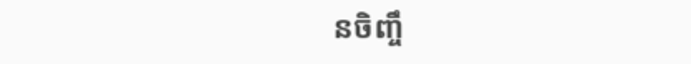នចិញ្ចឹ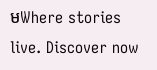មWhere stories live. Discover now